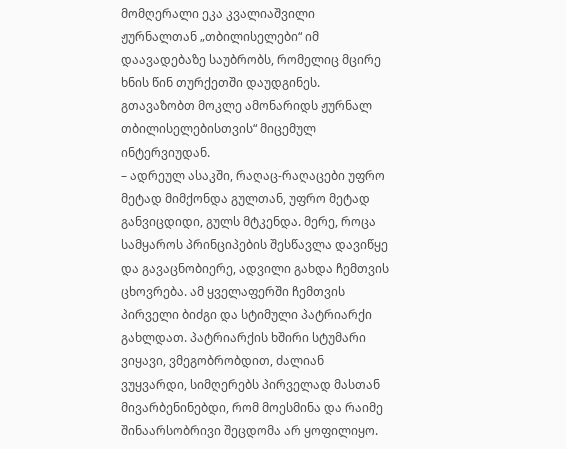მომღერალი ეკა კვალიაშვილი ჟურნალთან „თბილისელები“ იმ დაავადებაზე საუბრობს, რომელიც მცირე ხნის წინ თურქეთში დაუდგინეს.
გთავაზობთ მოკლე ამონარიდს ჟურნალ თბილისელებისთვის“ მიცემულ ინტერვიუდან.
– ადრეულ ასაკში, რაღაც-რაღაცები უფრო მეტად მიმქონდა გულთან, უფრო მეტად განვიცდიდი, გულს მტკენდა. მერე, როცა სამყაროს პრინციპების შესწავლა დავიწყე და გავაცნობიერე, ადვილი გახდა ჩემთვის ცხოვრება. ამ ყველაფერში ჩემთვის პირველი ბიძგი და სტიმული პატრიარქი გახლდათ. პატრიარქის ხშირი სტუმარი ვიყავი, ვმეგობრობდით, ძალიან ვუყვარდი, სიმღერებს პირველად მასთან მივარბენინებდი, რომ მოესმინა და რაიმე შინაარსობრივი შეცდომა არ ყოფილიყო.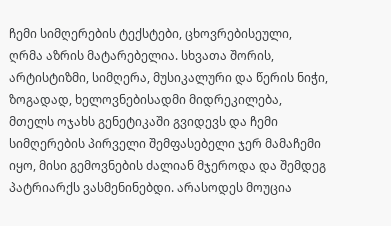ჩემი სიმღერების ტექსტები, ცხოვრებისეული, ღრმა აზრის მატარებელია. სხვათა შორის, არტისტიზმი, სიმღერა, მუსიკალური და წერის ნიჭი, ზოგადად, ხელოვნებისადმი მიდრეკილება, მთელს ოჯახს გენეტიკაში გვიდევს და ჩემი სიმღერების პირველი შემფასებელი ჯერ მამაჩემი იყო, მისი გემოვნების ძალიან მჯეროდა და შემდეგ პატრიარქს ვასმენინებდი. არასოდეს მოუცია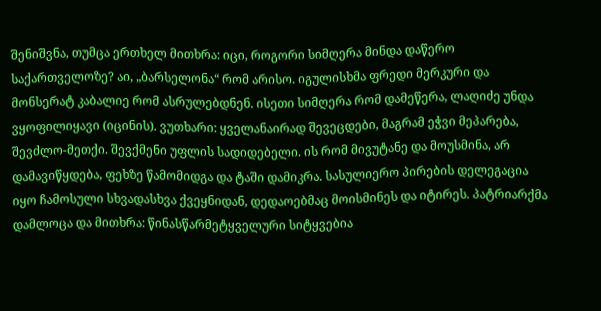შენიშვნა, თუმცა ერთხელ მითხრა: იცი, როგორი სიმღერა მინდა დაწერო საქართველოზე? აი, „ბარსელონა“ რომ არისო. იგულისხმა ფრედი მერკური და მონსერატ კაბალიე რომ ასრულებდნენ. ისეთი სიმღერა რომ დამეწერა, ლაღიძე უნდა ვყოფილიყავი (იცინის). ვუთხარი: ყველანაირად შევეცდები, მაგრამ ეჭვი მეპარება, შევძლო-მეთქი. შევქმენი უფლის სადიდებელი. ის რომ მივუტანე და მოუსმინა, არ დამავიწყდება, ფეხზე წამომიდგა და ტაში დამიკრა. სასულიერო პირების დელეგაცია იყო ჩამოსული სხვადასხვა ქვეყნიდან, დედაოებმაც მოისმინეს და იტირეს. პატრიარქმა დამლოცა და მითხრა: წინასწარმეტყველური სიტყვებია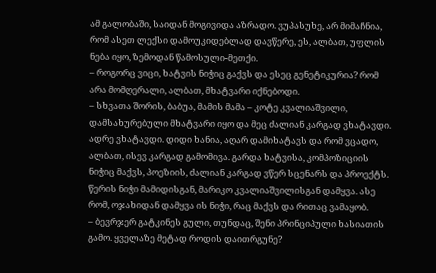ამ გალობაში, საიდან მოგივიდა აზრადო. ვუპასუხე, არ მიმაჩნია, რომ ასეთ ლექსი დამოუკიდებლად დავწერე, ეს, ალბათ, უფლის ნება იყო, ზემოდან წამოსული-მეთქი.
– როგორც ვიცი, ხატვის ნიჭიც გაქვს და ესეც გენეტიკურია? რომ არა მომღერალი, ალბათ, მხატვარი იქნებოდი.
– სხვათა შორის, ბაბუა, მამის მამა – კოტე კვალიაშვილი, დამსახურებული მხატვარი იყო და მეც ძალიან კარგად ვხატავდი. ადრე ვხატავდი. დიდი ხანია, აღარ დამიხატავს და რომ ვცადო, ალბათ, ისევ კარგად გამომივა. გარდა ხატვისა, კომპოზიციის ნიჭიც მაქვს, პოეზიის, ძალიან კარგად ვწერ სცენარს და პროექტს. წერის ნიჭი მამიდისგან, მარიკო კვალიაშვილისგან დამყვა. ასე რომ, ოჯახიდან დამყვა ის ნიჭი, რაც მაქვს და რითაც ვამაყობ.
– ბევრჯერ გატკინეს გული, თუნდაც, შენი პრინციპული ხასიათის გამო. ყველაზე მეტად როდის დაითრგუნე?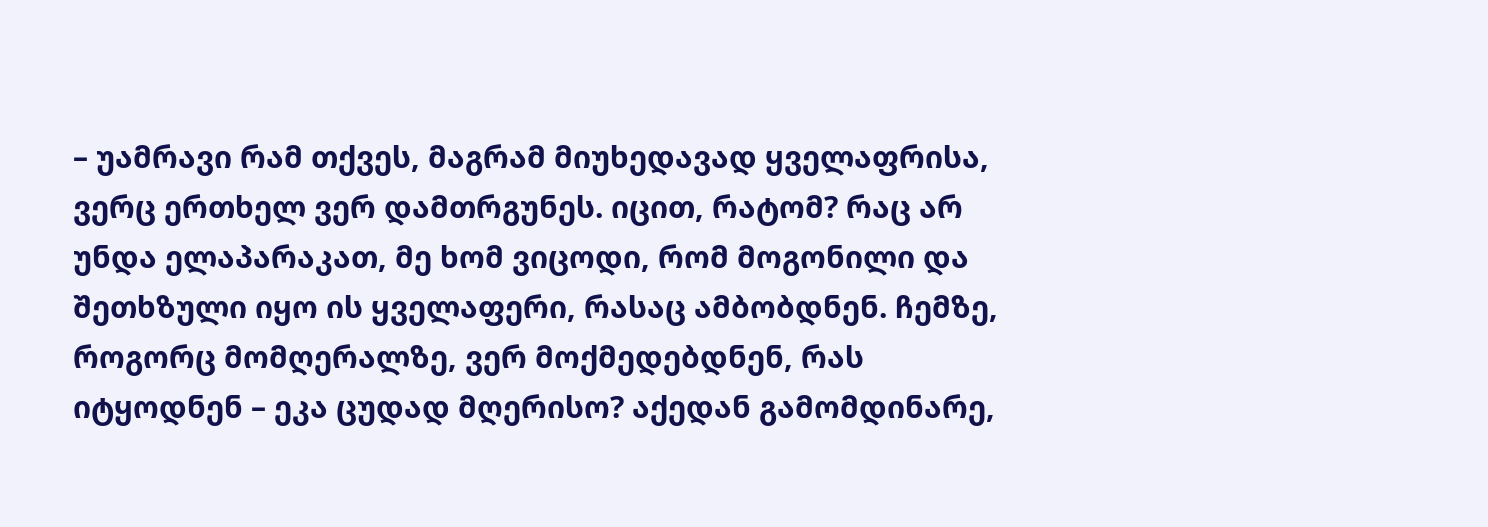– უამრავი რამ თქვეს, მაგრამ მიუხედავად ყველაფრისა, ვერც ერთხელ ვერ დამთრგუნეს. იცით, რატომ? რაც არ უნდა ელაპარაკათ, მე ხომ ვიცოდი, რომ მოგონილი და შეთხზული იყო ის ყველაფერი, რასაც ამბობდნენ. ჩემზე, როგორც მომღერალზე, ვერ მოქმედებდნენ, რას იტყოდნენ – ეკა ცუდად მღერისო? აქედან გამომდინარე,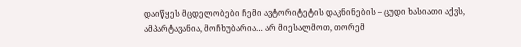დაიწყეს მცდელობები ჩემი ავტორიტეტის დაკნინების – ცუდი ხასიათი აქვს, ამპარტავანია, მოჩხუბარია… არ მიესალმოთ, თორემ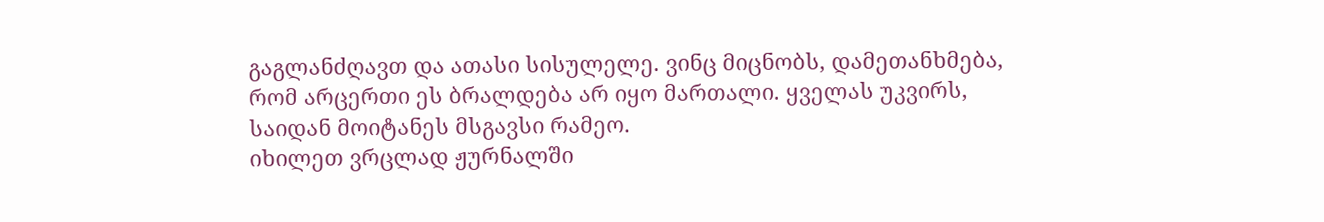გაგლანძღავთ და ათასი სისულელე. ვინც მიცნობს, დამეთანხმება, რომ არცერთი ეს ბრალდება არ იყო მართალი. ყველას უკვირს, საიდან მოიტანეს მსგავსი რამეო.
იხილეთ ვრცლად ჟურნალში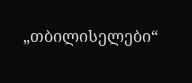„თბილისელები“